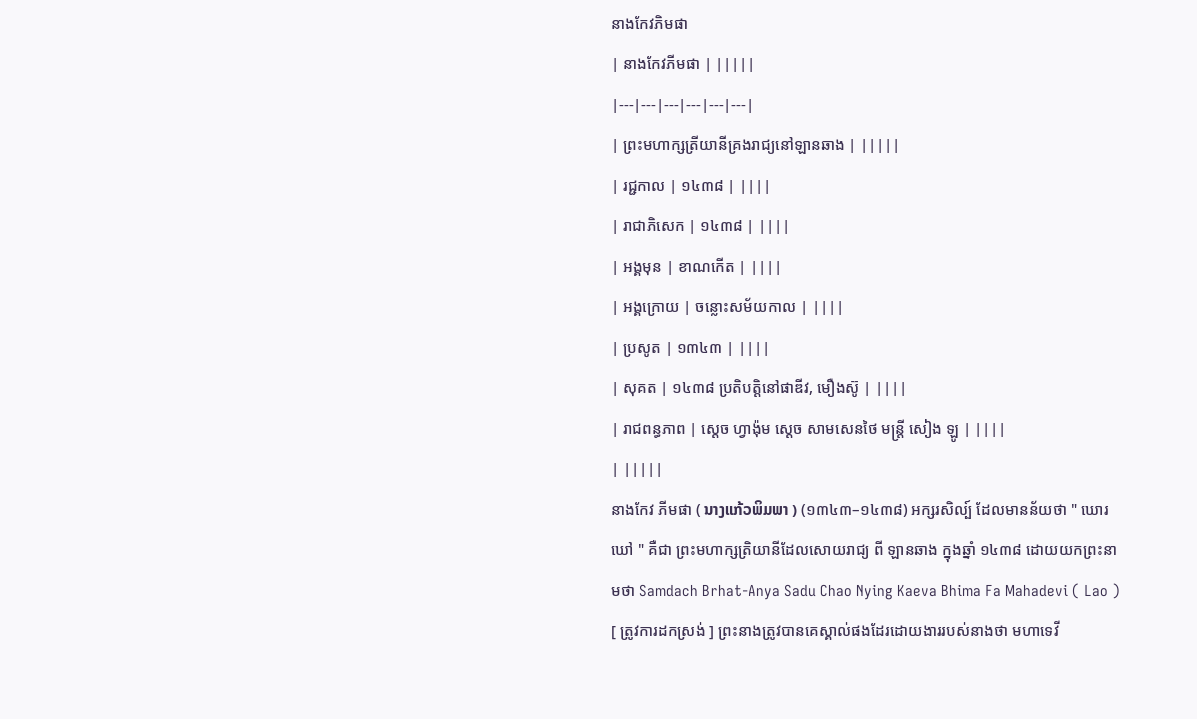នាងកែវភិមផា
| នាងកែវភីមផា | |||||
|---|---|---|---|---|---|
| ព្រះមហាក្សត្រីយានីគ្រងរាជ្យនៅឡានឆាង | |||||
| រជ្ជកាល | ១៤៣៨ | ||||
| រាជាភិសេក | ១៤៣៨ | ||||
| អង្គមុន | ខាណកើត | ||||
| អង្គក្រោយ | ចន្លោះសម័យកាល | ||||
| ប្រសូត | ១៣៤៣ | ||||
| សុគត | ១៤៣៨ ប្រតិបត្តិនៅផាឌីវ, មឿងស៊ូ | ||||
| រាជពន្ធភាព | ស្ដេច ហ្វាង៉ុម ស្ដេច សាមសេនថៃ មន្ត្រី សៀង ឡូ | ||||
| |||||
នាងកែវ ភីមផា ( ນາງແກ້ວພິມພາ ) (១៣៤៣–១៤៣៨) អក្សរសិល្ប៍ ដែលមានន័យថា " ឃោរឃៅ " គឺជា ព្រះមហាក្សត្រិយានីដែលសោយរាជ្យ ពី ឡានឆាង ក្នុងឆ្នាំ ១៤៣៨ ដោយយកព្រះនាមថា Samdach Brhat-Anya Sadu Chao Nying Kaeva Bhima Fa Mahadevi ( Lao ) [ ត្រូវការដកស្រង់ ] ព្រះនាងត្រូវបានគេស្គាល់ផងដែរដោយងាររបស់នាងថា មហាទេវី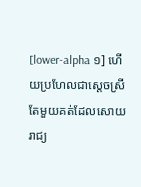[lower-alpha ១] ហើយប្រហែលជាស្តេចស្រីតែមួយគត់ដែលសោយរាជ្យ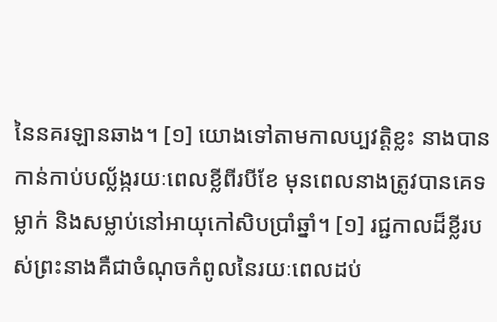នៃនគរឡានឆាង។ [១] យោងទៅតាមកាលប្បវត្តិខ្លះ នាងបានកាន់កាប់បល្ល័ង្ករយៈពេលខ្លីពីរបីខែ មុនពេលនាងត្រូវបានគេទម្លាក់ និងសម្លាប់នៅអាយុកៅសិបប្រាំឆ្នាំ។ [១] រជ្ជកាលដ៏ខ្លីរបស់ព្រះនាងគឺជាចំណុចកំពូលនៃរយៈពេលដប់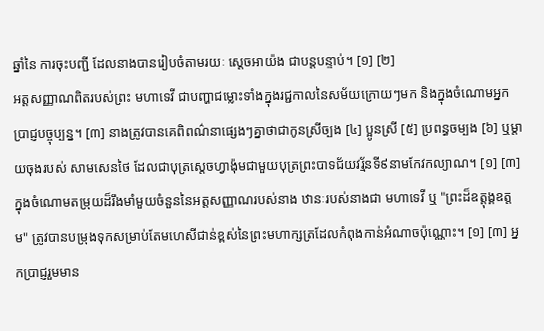ឆ្នាំនៃ ការចុះបញ្ជី ដែលនាងបានរៀបចំតាមរយៈ ស្តេចអាយ៉ង ជាបន្តបន្ទាប់។ [១] [២]
អត្តសញ្ញាណពិតរបស់ព្រះ មហាទេវី ជាបញ្ហាជម្លោះទាំងក្នុងរជ្ជកាលនៃសម័យក្រោយៗមក និងក្នុងចំណោមអ្នកប្រាជ្ញបច្ចុប្បន្ន។ [៣] នាងត្រូវបានគេពិពណ៌នាផ្សេងៗគ្នាថាជាកូនស្រីច្បង [៤] ប្អូនស្រី [៥] ប្រពន្ធចម្បង [៦] ឬម្តាយចុងរបស់ សាមសេនថៃ ដែលជាបុត្រស្ដេចហ្វាង៉ុមជាមួយបុត្រព្រះបាទជ័យវរ្ម័នទី៩នាមកែវកល្យាណ។ [១] [៣] ក្នុងចំណោមតម្រុយដ៏រឹងមាំមួយចំនួននៃអត្តសញ្ញាណរបស់នាង ឋានៈរបស់នាងជា មហាទេវី ឬ "ព្រះដ៏ឧត្តុង្គឧត្តម" ត្រូវបានបម្រុងទុកសម្រាប់តែមហេសីជាន់ខ្ពស់នៃព្រះមហាក្សត្រដែលកំពុងកាន់អំណាចប៉ុណ្ណោះ។ [១] [៣] អ្នកប្រាជ្ញរួមមាន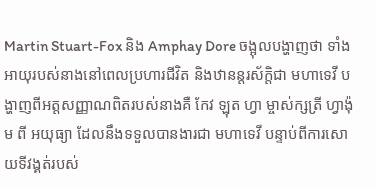Martin Stuart-Fox និង Amphay Dore ចង្អុលបង្ហាញថា ទាំងអាយុរបស់នាងនៅពេលប្រហារជីវិត និងឋានន្តរស័ក្តិជា មហាទេវី បង្ហាញពីអត្តសញ្ញាណពិតរបស់នាងគឺ កែវ ឡុត ហ្វា ម្ចាស់ក្សត្រី ហ្វាង៉ុម ពី អយុធ្យា ដែលនឹងទទួលបានងារជា មហាទេវី បន្ទាប់ពីការសោយទីវង្គត់របស់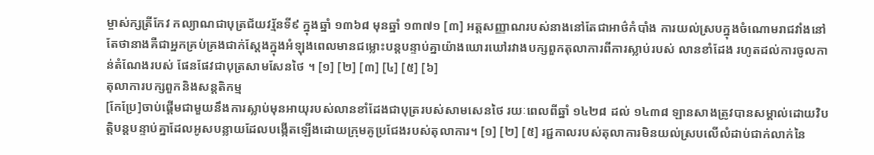ម្ចាស់ក្សត្រីកែវ កល្យាណជាបុត្រជ័យវរ្ម័នទី៩ ក្នុងឆ្នាំ ១៣៦៨ មុនឆ្នាំ ១៣៧១ [៣] អត្តសញ្ញាណរបស់នាងនៅតែជាអាថ៌កំបាំង ការយល់ស្របក្នុងចំណោមរាជវាំងនៅតែថានាងគឺជាអ្នកគ្រប់គ្រងជាក់ស្តែងក្នុងអំឡុងពេលមានជម្លោះបន្តបន្ទាប់គ្នាយ៉ាងឃោរឃៅរវាងបក្សពួកតុលាការពីការស្លាប់របស់ លានខាំដែង រហូតដល់ការចូលកាន់តំណែងរបស់ ផែនផែវជាបុត្រសាមសែនថៃ ។ [១] [២] [៣] [៤] [៥] [៦]
តុលាការបក្សពួកនិងសន្តតិកម្ម
[កែប្រែ]ចាប់ផ្តើមជាមួយនឹងការស្លាប់មុនអាយុរបស់លានខាំដែងជាបុត្ររបស់សាមសេនថៃ រយៈពេលពីឆ្នាំ ១៤២៨ ដល់ ១៤៣៨ ឡានសាងត្រូវបានសម្គាល់ដោយវិបត្តិបន្តបន្ទាប់គ្នាដែលអូសបន្លាយដែលបង្កើតឡើងដោយក្រុមគូប្រជែងរបស់តុលាការ។ [១] [២] [៥] រជ្ជកាលរបស់តុលាការមិនយល់ស្របលើលំដាប់ជាក់លាក់នៃ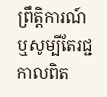ព្រឹត្តិការណ៍ ឬសូម្បីតែរជ្ជកាលពិត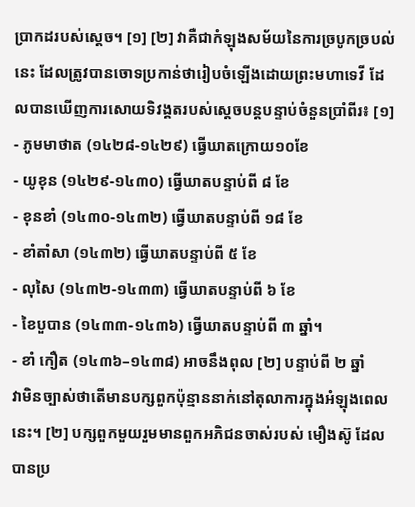ប្រាកដរបស់ស្តេច។ [១] [២] វាគឺជាកំឡុងសម័យនៃការច្របូកច្របល់នេះ ដែលត្រូវបានចោទប្រកាន់ថារៀបចំឡើងដោយព្រះមហាទេវី ដែលបានឃើញការសោយទិវង្គតរបស់ស្តេចបន្តបន្ទាប់ចំនួនប្រាំពីរ៖ [១]
- ភូមមាថាត (១៤២៨-១៤២៩) ធ្វើឃាតក្រោយ១០ខែ
- យូខុន (១៤២៩-១៤៣០) ធ្វើឃាតបន្ទាប់ពី ៨ ខែ
- ខុនខាំ (១៤៣០-១៤៣២) ធ្វើឃាតបន្ទាប់ពី ១៨ ខែ
- ខាំតាំសា (១៤៣២) ធ្វើឃាតបន្ទាប់ពី ៥ ខែ
- លុសៃ (១៤៣២-១៤៣៣) ធ្វើឃាតបន្ទាប់ពី ៦ ខែ
- ខៃបួបាន (១៤៣៣-១៤៣៦) ធ្វើឃាតបន្ទាប់ពី ៣ ឆ្នាំ។
- ខាំ កឿត (១៤៣៦–១៤៣៨) អាចនឹងពុល [២] បន្ទាប់ពី ២ ឆ្នាំ
វាមិនច្បាស់ថាតើមានបក្សពួកប៉ុន្មាននាក់នៅតុលាការក្នុងអំឡុងពេលនេះ។ [២] បក្សពួកមួយរួមមានពួកអភិជនចាស់របស់ មឿងស៊ូ ដែលបានប្រ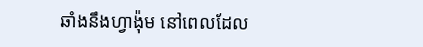ឆាំងនឹងហ្វាង៉ុម នៅពេលដែល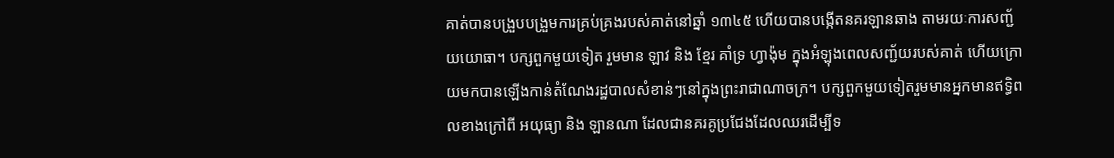គាត់បានបង្រួបបង្រួមការគ្រប់គ្រងរបស់គាត់នៅឆ្នាំ ១៣៤៥ ហើយបានបង្កើតនគរឡានឆាង តាមរយៈការសញ្ជ័យយោធា។ បក្សពួកមួយទៀត រួមមាន ឡាវ និង ខ្មែរ គាំទ្រ ហ្វាង៉ុម ក្នុងអំឡុងពេលសញ្ជ័យរបស់គាត់ ហើយក្រោយមកបានឡើងកាន់តំណែងរដ្ឋបាលសំខាន់ៗនៅក្នុងព្រះរាជាណាចក្រ។ បក្សពួកមួយទៀតរួមមានអ្នកមានឥទ្ធិពលខាងក្រៅពី អយុធ្យា និង ឡានណា ដែលជានគរគូប្រជែងដែលឈរដើម្បីទ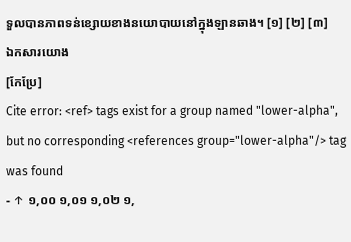ទួលបានភាពទន់ខ្សោយខាងនយោបាយនៅក្នុងឡានឆាង។ [១] [២] [៣]
ឯកសារយោង
[កែប្រែ]
Cite error: <ref> tags exist for a group named "lower-alpha", but no corresponding <references group="lower-alpha"/> tag was found
- ↑ ១,០០ ១,០១ ១,០២ ១,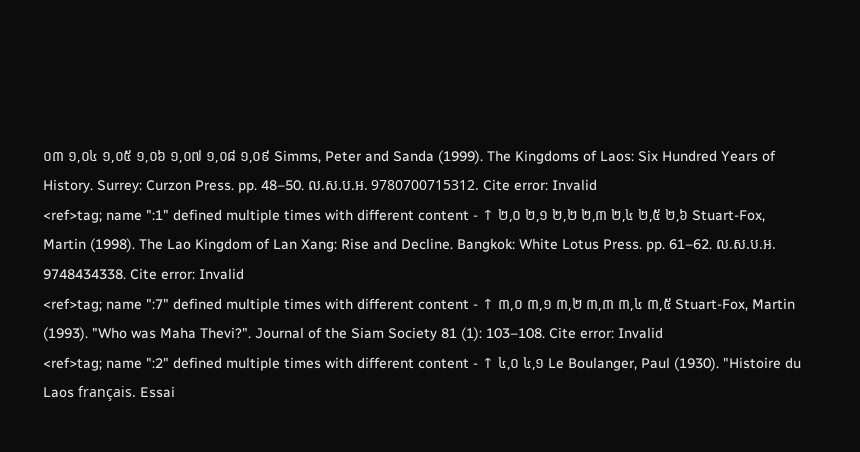០៣ ១,០៤ ១,០៥ ១,០៦ ១,០៧ ១,០៨ ១,០៩ Simms, Peter and Sanda (1999). The Kingdoms of Laos: Six Hundred Years of History. Surrey: Curzon Press. pp. 48–50. ល.ស.ប.អ. 9780700715312. Cite error: Invalid
<ref>tag; name ":1" defined multiple times with different content - ↑ ២,០ ២,១ ២,២ ២,៣ ២,៤ ២,៥ ២,៦ Stuart-Fox, Martin (1998). The Lao Kingdom of Lan Xang: Rise and Decline. Bangkok: White Lotus Press. pp. 61–62. ល.ស.ប.អ. 9748434338. Cite error: Invalid
<ref>tag; name ":7" defined multiple times with different content - ↑ ៣,០ ៣,១ ៣,២ ៣,៣ ៣,៤ ៣,៥ Stuart-Fox, Martin (1993). "Who was Maha Thevi?". Journal of the Siam Society 81 (1): 103–108. Cite error: Invalid
<ref>tag; name ":2" defined multiple times with different content - ↑ ៤,០ ៤,១ Le Boulanger, Paul (1930). "Histoire du Laos français. Essai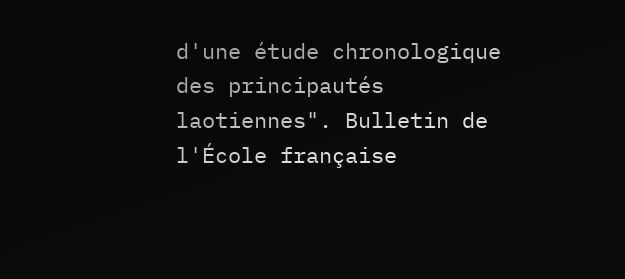d'une étude chronologique des principautés laotiennes". Bulletin de l'École française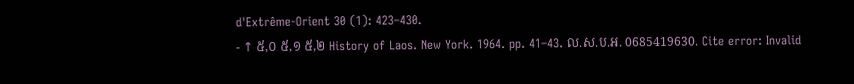d'Extrême-Orient 30 (1): 423–430.
- ↑ ៥,០ ៥,១ ៥,២ History of Laos. New York. 1964. pp. 41–43. ល.ស.ប.អ. 0685419630. Cite error: Invalid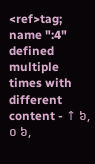<ref>tag; name ":4" defined multiple times with different content - ↑ ៦,០ ៦,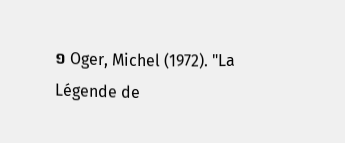១ Oger, Michel (1972). "La Légende de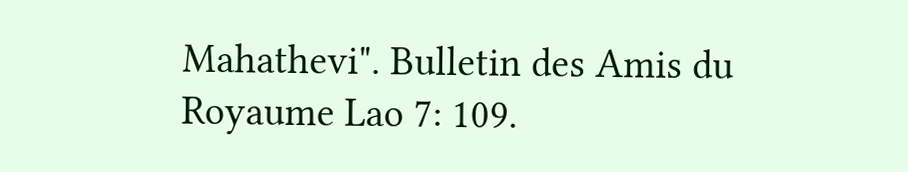Mahathevi". Bulletin des Amis du Royaume Lao 7: 109.